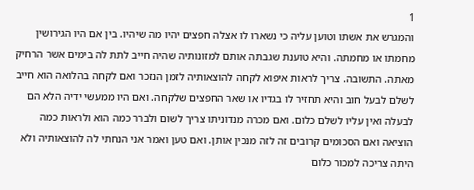1
והמגרש את אשתו וטוען עליה כי נשארו לו אצלה חפצים יהיו מה שיהיו. בין אם היו הגירושין מחמתו או מחמתה. והיא טוענת שגבתה אותם למזונותיה שהיה חייב לתת לה בימים אשר הרחיק מאתה. התשובה. צריך לראות איפוא לקחה להוצאותיה לזמן הנזכר ואם לקחה בהלואה הוא חייב לשלם לבעל חוב והיא תחזיר לו בגדיו או שאר החפצים שלקחה. ואם היו ממעשי ידיה הלא הם לבעלה ואין עליו לשלם כלום. ואם מכרה מנדוניתו צריך לשום ולברר כמה הוא ולראות כמה הוציאה ואם הסכומים קרובים זה לזה מנכין אותן. ואם טען ואמר אני הנחתי לה להוצאותיה ולא היתה צריכה למכור כלום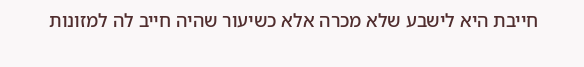חייבת היא לישבע שלא מכרה אלא כשיעור שהיה חייב לה למזונות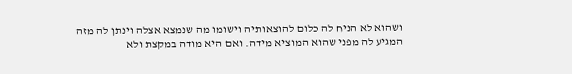ושהוא לא הניח לה כלום להוצאותיה וישומו מה שנמצא אצלה וינתן לה מזה המגיע לה מפני שהוא המוציא מידה. ואם היא מודה במקצת ולא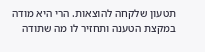תטעון שלקחה להוצאות. הרי היא מודה במקצת הטענה ותחזיר לו מה שתודה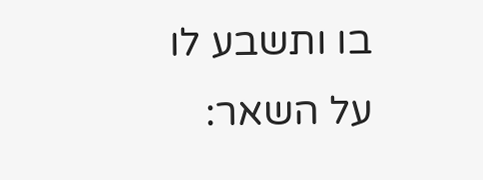בו ותשבע לו על השאר: